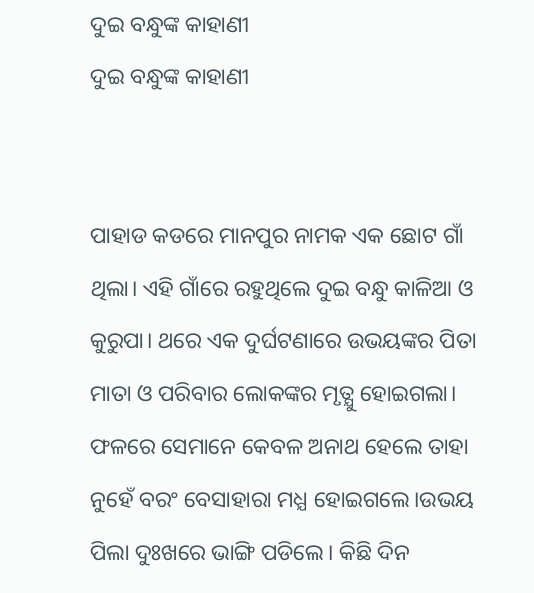ଦୁଇ ବନ୍ଧୁଙ୍କ କାହାଣୀ
ଦୁଇ ବନ୍ଧୁଙ୍କ କାହାଣୀ


ପାହାଡ କଡରେ ମାନପୁର ନାମକ ଏକ ଛୋଟ ଗାଁ ଥିଲା। ଏହି ଗାଁରେ ରହୁଥିଲେ ଦୁଇ ବନ୍ଧୁ କାଳିଆ ଓ କୁରୁପା। ଥରେ ଏକ ଦୁର୍ଘଟଣାରେ ଉଭୟଙ୍କର ପିତା ମାତା ଓ ପରିବାର ଲୋକଙ୍କର ମୃତ୍ଯୁ ହୋଇଗଲା। ଫଳରେ ସେମାନେ କେବଳ ଅନାଥ ହେଲେ ତାହା ନୁହେଁ ବରଂ ବେସାହାରା ମଧ୍ଯ ହୋଇଗଲେ।ଉଭୟ ପିଲା ଦୁଃଖରେ ଭାଙ୍ଗି ପଡିଲେ। କିଛି ଦିନ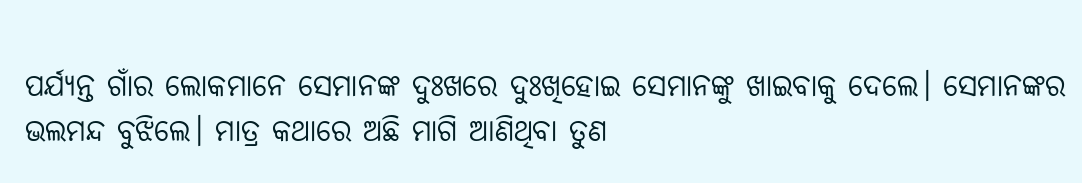ପର୍ଯ୍ଯନ୍ତ ଗାଁର ଲୋକମାନେ ସେମାନଙ୍କ ଦୁଃଖରେ ଦୁଃଖିହୋଇ ସେମାନଙ୍କୁ ଖାଇବାକୁ ଦେଲେ। ସେମାନଙ୍କର ଭଲମନ୍ଦ ବୁଝିଲେ। ମାତ୍ର କଥାରେ ଅଛି ମାଗି ଆଣିଥିବା ତୁଣ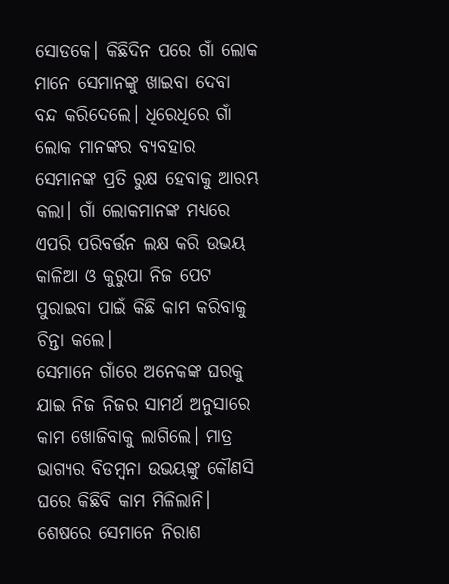ସୋଡକେ। କିଛିଦିନ ପରେ ଗାଁ ଲୋକ ମାନେ ସେମାନଙ୍କୁ ଖାଇବା ଦେବା ବନ୍ଦ କରିଦେଲେ। ଧିରେଧିରେ ଗାଁ ଲୋକ ମାନଙ୍କର ବ୍ଯବହାର ସେମାନଙ୍କ ପ୍ରତି ରୁକ୍ଷ ହେବାକୁ ଆରମ୍ଭ କଲା। ଗାଁ ଲୋକମାନଙ୍କ ମଧ୍ଯରେ ଏପରି ପରିବର୍ତ୍ତନ ଲକ୍ଷ କରି ଉଭୟ କାଳିଆ ଓ କୁରୁପା ନିଜ ପେଟ ପୁରାଇବା ପାଇଁ କିଛି କାମ କରିବାକୁ ଚିନ୍ତା କଲେ।
ସେମାନେ ଗାଁରେ ଅନେକଙ୍କ ଘରକୁ ଯାଇ ନିଜ ନିଜର ସାମର୍ଥ ଅନୁସାରେ କାମ ଖୋଜିବାକୁ ଲାଗିଲେ। ମାତ୍ର ଭାଗ୍ଯର ବିଡମ୍ବନା ଉଭୟଙ୍କୁ କୌଣସି ଘରେ କିଛିବି କାମ ମିଳିଲାନି। ଶେଷରେ ସେମାନେ ନିରାଶ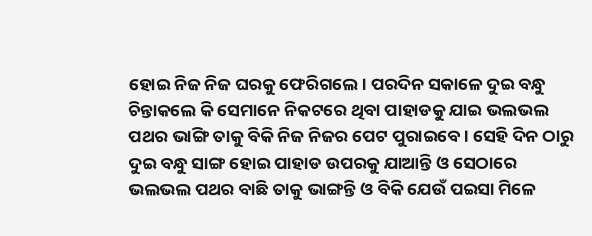ହୋଇ ନିଜ ନିଜ ଘରକୁ ଫେରିଗଲେ। ପରଦିନ ସକାଳେ ଦୁଇ ବନ୍ଧୁ ଚିନ୍ତାକଲେ କି ସେମାନେ ନିକଟରେ ଥିବା ପାହାଡକୁ ଯାଇ ଭଲଭଲ ପଥର ଭାଙ୍ଗି ତାକୁ ବିକି ନିଜ ନିଜର ପେଟ ପୁରାଇବେ। ସେହି ଦିନ ଠାରୁ ଦୁଇ ବନ୍ଧୁ ସାଙ୍ଗ ହୋଇ ପାହାଡ ଉପରକୁ ଯାଆନ୍ତି ଓ ସେଠାରେ ଭଲଭଲ ପଥର ବାଛି ତାକୁ ଭାଙ୍ଗନ୍ତି ଓ ବିକି ଯେଉଁ ପଇସା ମିଳେ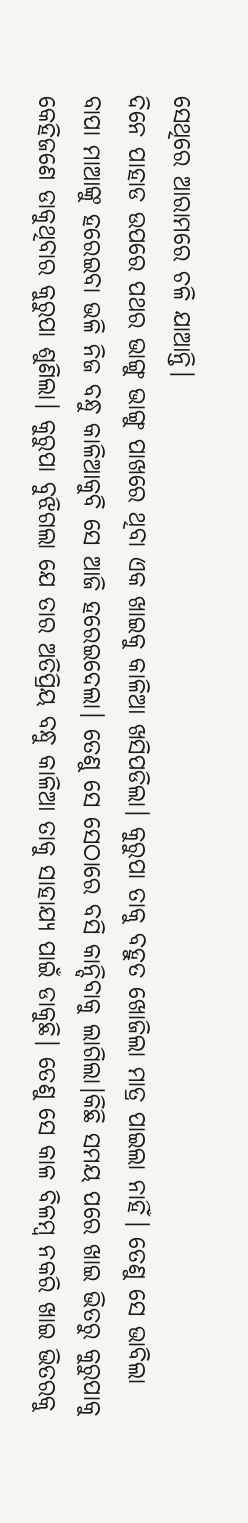ସେଥିରେ ଆରାମରେ ଚଳି ଯାଆନ୍ତି।
ଦିନେ ପାହାଡ ଉପରେ ପଥର ଭାଙ୍ଗୁ ଭାଙ୍ଗୁ ପାଖରେ ଥିବା ଏକ ଖାଇକୁ କାଳିଆ ଖସିପଡିଲା। କୁରୁପା ତାକୁ ବହୁତ ଖୋଜିଲା ମାତ୍ର ପାଇଲା ନାହିଁ। ତେଣୁ ସେ ଭାବିଲା ବାପା ମାଆଙ୍କୁ ହରେଇବା ଭଳି ନିଜ ବନ୍ଧୁ କାଳିଆକୁବି ସେ ଆଜି ହରେଇଦେଲା। ତେଣୁ ସେ ସେଠାରେ ବସି କାନ୍ଦିବାକୁ ଲାଗିଲା।କିଛି ସମୟ ପରେ ଖାଇ ଭିତରୁ କୁରୁପାକୁ କେହିଜଣେ ଡାକୁଥିବାର କୁରୁପା ଶୁଣିଲା। କୁରୁପା ବୁଝିଗଲା ଯେ ତାର ଅତିପ୍ରିୟ ବନ୍ଧୁ କାଳିଆ ତାକୁ ସାହାଯ୍ଯ ପାଇଁ ଡାକୁଛି। ତେଣୁ ସେ କାଳ ବିଳମ୍ବ ନକରି ଖାଇ ଭିତରକୁ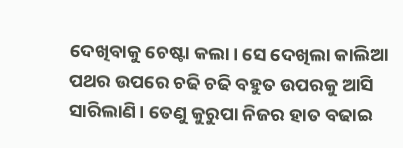ଦେଖିବାକୁ ଚେଷ୍ଟା କଲା। ସେ ଦେଖିଲା କାଲିଆ ପଥର ଉପରେ ଚଢି ଚଢି ବହୁତ ଉପରକୁ ଆସି ସାରିଲାଣି। ତେଣୁ କୁରୁପା ନିଜର ହାତ ବଢାଇ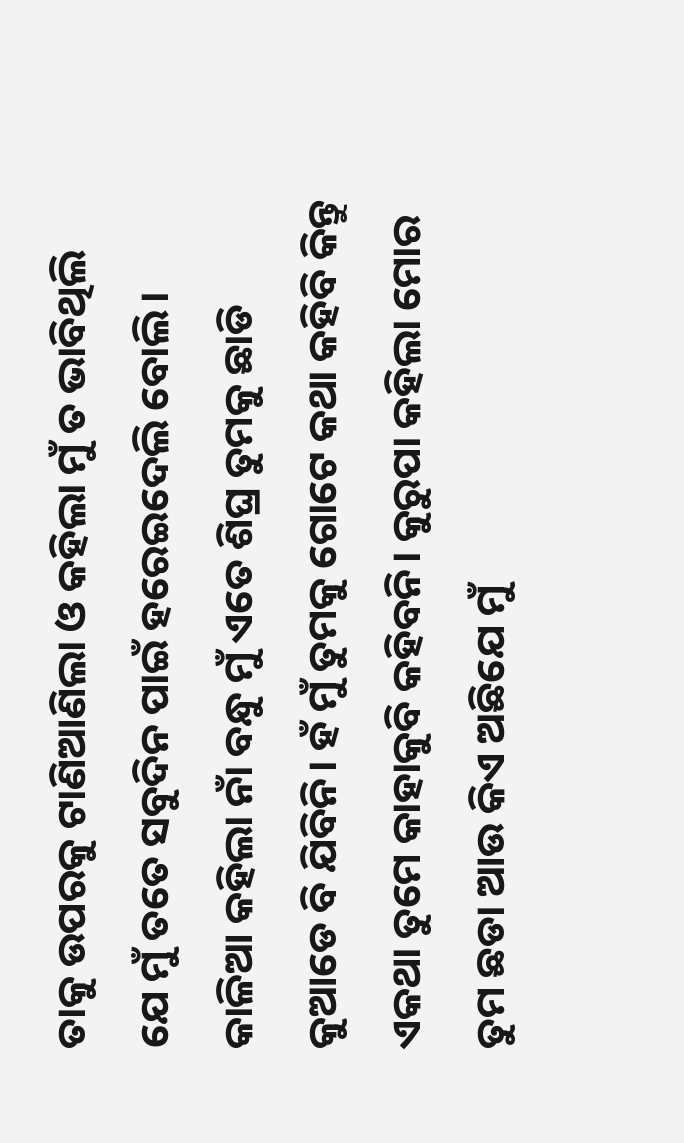ତାକୁ ଉପରକୁ ଟାଣିଆଣିଲା ଓ କହିଲା ମୁଁ ତ ଭାବିଥିଲି ଯେ ମୁଁ ତତେ ସବୁଦିନ ପାଇଁ ହରେଇଦେଲି ବୋଲି। କାଳିଆ କହିଲା ନାଁ ବନ୍ଧୁ ମୁଁ ଏତେ ଶିଘ୍ର ତୁମକୁ ଛାଡି କୁଆଡେ ବି ଯିବିନି। ହଁ ମୁଁ ତୁମକୁ ଗୋଟେ କଥା କହିବି କିନ୍ତୁ ଏକଥା ତୁମେ କାହାକୁବି କହିବନି। କୁରୁପା କହିଲା ମୋର ତୁମ ଛଡା ଆଉ କିଏ ଅଛିଯେ ମୁଁ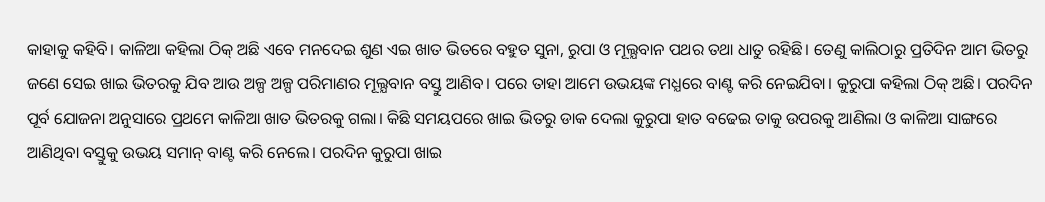କାହାକୁ କହିବି। କାଳିଆ କହିଲା ଠିକ୍ ଅଛି ଏବେ ମନଦେଇ ଶୁଣ ଏଇ ଖାତ ଭିତରେ ବହୁତ ସୁନା, ରୁପା ଓ ମୂଲ୍ଯବାନ ପଥର ତଥା ଧାତୁ ରହିଛି। ତେଣୁ କାଲିଠାରୁ ପ୍ରତିଦିନ ଆମ ଭିତରୁ ଜଣେ ସେଇ ଖାଇ ଭିତରକୁ ଯିବ ଆଉ ଅଳ୍ପ ଅଳ୍ପ ପରିମାଣର ମୂଲ୍ଯବାନ ବସ୍ତୁ ଆଣିବ। ପରେ ତାହା ଆମେ ଉଭୟଙ୍କ ମଧ୍ଯରେ ବାଣ୍ଟ କରି ନେଇଯିବା। କୁରୁପା କହିଲା ଠିକ୍ ଅଛି। ପରଦିନ ପୂର୍ବ ଯୋଜନା ଅନୁସାରେ ପ୍ରଥମେ କାଳିଆ ଖାତ ଭିତରକୁ ଗଲା। କିଛି ସମୟପରେ ଖାଇ ଭିତରୁ ଡାକ ଦେଲା କୁରୁପା ହାତ ବଢେଇ ତାକୁ ଉପରକୁ ଆଣିଲା ଓ କାଳିଆ ସାଙ୍ଗରେ ଆଣିଥିବା ବସ୍ତୁକୁ ଉଭୟ ସମାନ୍ ବାଣ୍ଟ କରି ନେଲେ। ପରଦିନ କୁରୁପା ଖାଇ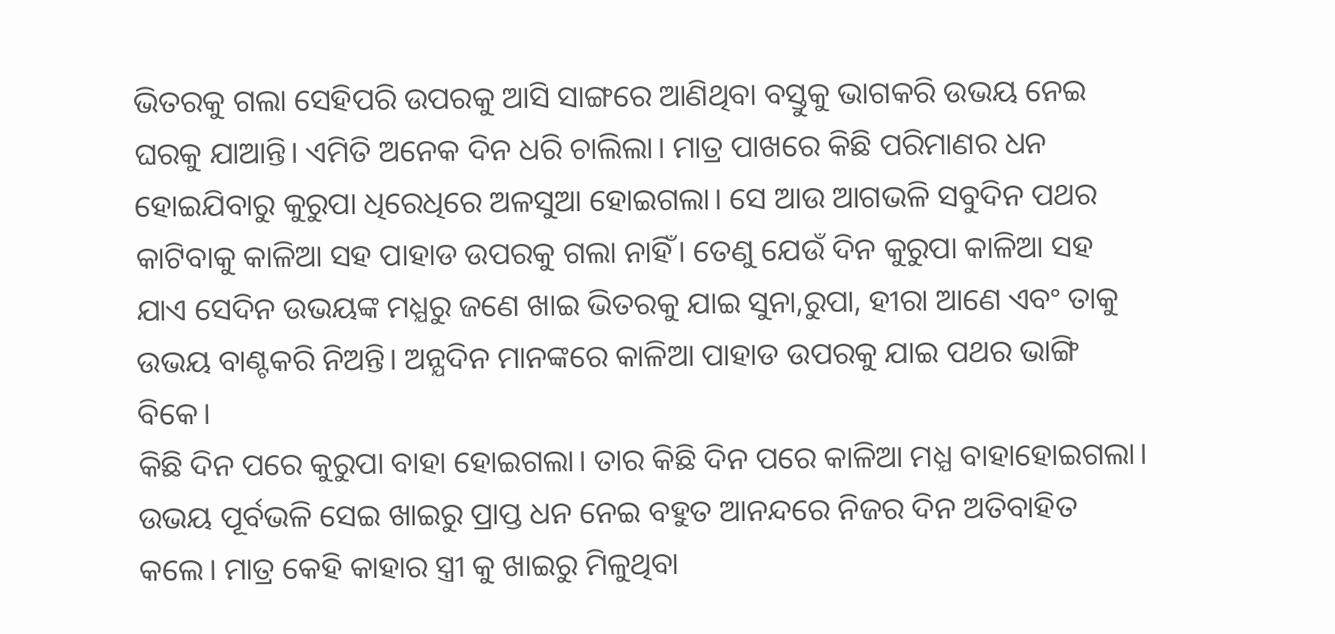ଭିତରକୁ ଗଲା ସେହିପରି ଉପରକୁ ଆସି ସାଙ୍ଗରେ ଆଣିଥିବା ବସ୍ତୁକୁ ଭାଗକରି ଉଭୟ ନେଇ ଘରକୁ ଯାଆନ୍ତି। ଏମିତି ଅନେକ ଦିନ ଧରି ଚାଲିଲା। ମାତ୍ର ପାଖରେ କିଛି ପରିମାଣର ଧନ ହୋଇଯିବାରୁ କୁରୁପା ଧିରେଧିରେ ଅଳସୁଆ ହୋଇଗଲା। ସେ ଆଉ ଆଗଭଳି ସବୁଦିନ ପଥର କାଟିବାକୁ କାଳିଆ ସହ ପାହାଡ ଉପରକୁ ଗଲା ନାହିଁ। ତେଣୁ ଯେଉଁ ଦିନ କୁରୁପା କାଳିଆ ସହ ଯାଏ ସେଦିନ ଉଭୟଙ୍କ ମଧ୍ଯରୁ ଜଣେ ଖାଇ ଭିତରକୁ ଯାଇ ସୁନା,ରୁପା, ହୀରା ଆଣେ ଏବଂ ତାକୁ ଉଭୟ ବାଣ୍ଟକରି ନିଅନ୍ତି। ଅନ୍ଯଦିନ ମାନଙ୍କରେ କାଳିଆ ପାହାଡ ଉପରକୁ ଯାଇ ପଥର ଭାଙ୍ଗି ବିକେ।
କିଛି ଦିନ ପରେ କୁରୁପା ବାହା ହୋଇଗଲା। ତାର କିଛି ଦିନ ପରେ କାଳିଆ ମଧ୍ଯ ବାହାହୋଇଗଲା। ଉଭୟ ପୂର୍ବଭଳି ସେଇ ଖାଇରୁ ପ୍ରାପ୍ତ ଧନ ନେଇ ବହୁତ ଆନନ୍ଦରେ ନିଜର ଦିନ ଅତିବାହିତ କଲେ। ମାତ୍ର କେହି କାହାର ସ୍ତ୍ରୀ କୁ ଖାଇରୁ ମିଳୁଥିବା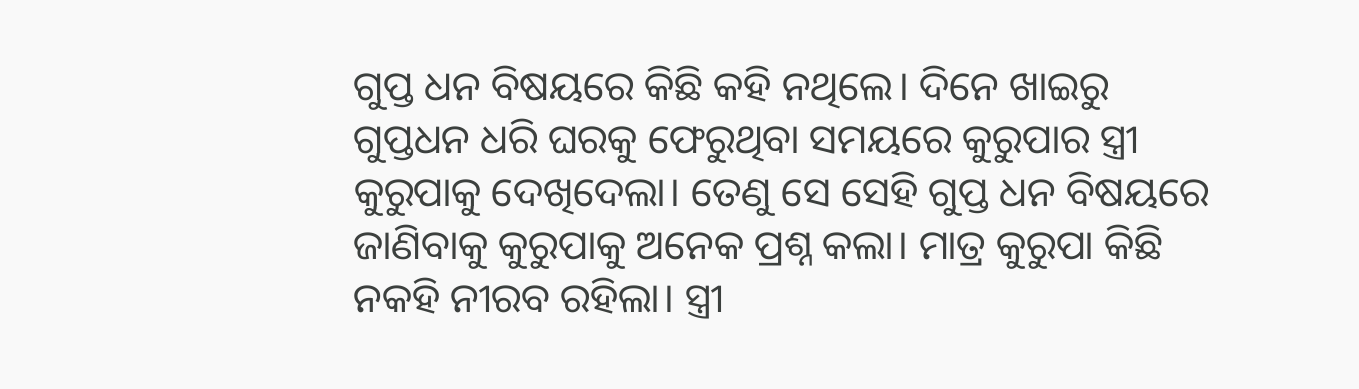ଗୁପ୍ତ ଧନ ବିଷୟରେ କିଛି କହି ନଥିଲେ। ଦିନେ ଖାଇରୁ ଗୁପ୍ତଧନ ଧରି ଘରକୁ ଫେରୁଥିବା ସମୟରେ କୁରୁପାର ସ୍ତ୍ରୀ କୁରୁପାକୁ ଦେଖିଦେଲା। ତେଣୁ ସେ ସେହି ଗୁପ୍ତ ଧନ ବିଷୟରେ ଜାଣିବାକୁ କୁରୁପାକୁ ଅନେକ ପ୍ରଶ୍ନ କଲା। ମାତ୍ର କୁରୁପା କିଛି ନକହି ନୀରବ ରହିଲା। ସ୍ତ୍ରୀ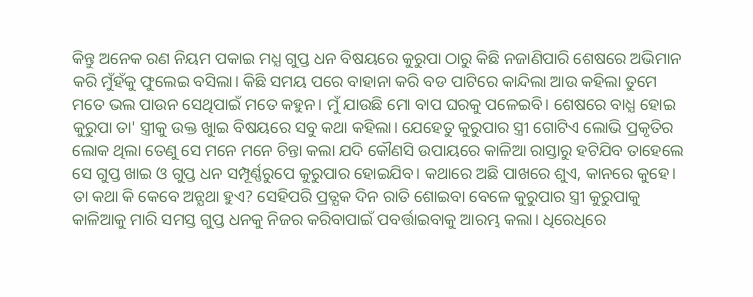କିନ୍ତୁ ଅନେକ ରଣ ନିୟମ ପକାଇ ମଧ୍ଯ ଗୁପ୍ତ ଧନ ବିଷୟରେ କୁରୁପା ଠାରୁ କିଛି ନଜାଣିପାରି ଶେଷରେ ଅଭିମାନ କରି ମୁଁହଁକୁ ଫୁଲେଇ ବସିଲା। କିଛି ସମୟ ପରେ ବାହାନା କରି ବଡ ପାଟିରେ କାନ୍ଦିଲା ଆଉ କହିଲା ତୁମେ ମତେ ଭଲ ପାଉନ ସେଥିପାଇଁ ମତେ କହୁନ। ମୁଁ ଯାଉଛି ମୋ ବାପ ଘରକୁ ପଳେଇବି। ଶେଷରେ ବାଧ୍ଯ ହୋଇ କୁରୁପା ତା' ସ୍ତ୍ରୀକୁ ଉକ୍ତ ଖାୁଇ ବିଷୟରେ ସବୁ କଥା କହିଲା। ଯେହେତୁ କୁରୁପାର ସ୍ତ୍ରୀ ଗୋଟିଏ ଲୋଭି ପ୍ରକୃତିର ଲୋକ ଥିଲା ତେଣୁ ସେ ମନେ ମନେ ଚିନ୍ତା କଲା ଯଦି କୌଣସି ଉପାୟରେ କାଳିଆ ରାସ୍ତାରୁ ହଟିଯିବ ତାହେଲେ ସେ ଗୁପ୍ତ ଖାଇ ଓ ଗୁପ୍ତ ଧନ ସମ୍ପୂର୍ଣ୍ଣରୁପେ କୁରୁପାର ହୋଇଯିବ। କଥାରେ ଅଛି ପାଖରେ ଶୁଏ, କାନରେ କୁହେ। ତା କଥା କି କେବେ ଅନ୍ଯଥା ହୁଏ? ସେହିପରି ପ୍ରତ୍ଯକ ଦିନ ରାତି ଶୋଇବା ବେଳେ କୁରୁପାର ସ୍ତ୍ରୀ କୁରୁପାକୁ କାଳିଆକୁ ମାରି ସମସ୍ତ ଗୁପ୍ତ ଧନକୁ ନିଜର କରିବାପାଇଁ ପବର୍ତ୍ତାଇବାକୁ ଆରମ୍ଭ କଲା। ଧିରେଧିରେ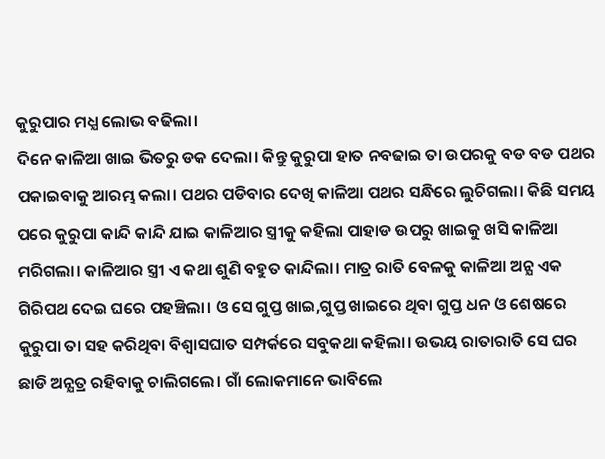କୁରୁପାର ମଧ୍ଯ ଲୋଭ ବଢିଲା।
ଦିନେ କାଳିଆ ଖାଇ ଭିତରୁ ଡକ ଦେଲା। କିନ୍ତୁ କୁରୁପା ହାତ ନବଢାଇ ତା ଉପରକୁ ବଡ ବଡ ପଥର ପକାଇବାକୁ ଆରମ୍ଭ କଲା। ପଥର ପଡିବାର ଦେଖି କାଳିଆ ପଥର ସନ୍ଧିରେ ଲୁଚିଗଲା। କିଛି ସମୟ ପରେ କୁରୁପା କାନ୍ଦି କାନ୍ଦି ଯାଇ କାଳିଆର ସ୍ତ୍ରୀକୁ କହିଲା ପାହାଡ ଉପରୁ ଖାଇକୁ ଖସି କାଳିଆ ମରିଗଲା। କାଳିଆର ସ୍ତ୍ରୀ ଏ କଥା ଶୁଣି ବହୁତ କାନ୍ଦିଲା। ମାତ୍ର ରାତି ବେଳକୁ କାଳିଆ ଅନ୍ଯ ଏକ ଗିରିପଥ ଦେଇ ଘରେ ପହଞ୍ଚିଲା। ଓ ସେ ଗୁପ୍ତ ଖାଇ,ଗୁପ୍ତ ଖାଇରେ ଥିବା ଗୁପ୍ତ ଧନ ଓ ଶେଷରେ କୁରୁପା ତା ସହ କରିଥିବା ବିଶ୍ୱାସଘାତ ସମ୍ପର୍କରେ ସବୁକଥା କହିଲା। ଉଭୟ ରାତାରାତି ସେ ଘର ଛାଡି ଅନ୍ଯତ୍ର ରହିବାକୁ ଚାଲିଗଲେ। ଗାଁ ଲୋକମାନେ ଭାବିଲେ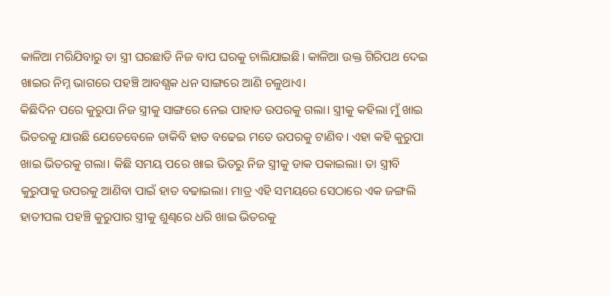କାଳିଆ ମରିଯିବାରୁ ତା ସ୍ତ୍ରୀ ଘରଛାଡି ନିଜ ବାପ ଘରକୁ ଚାଲିଯାଇଛି। କାଳିଆ ଉକ୍ତ ଗିରିପଥ ଦେଇ ଖାଇର ନିମ୍ନ ଭାଗରେ ପହଞ୍ଚି ଆବଶ୍ଯକ ଧନ ସାଙ୍ଗରେ ଆଣି ଚଳୁଥାଏ।
କିଛିଦିନ ପରେ କୁରୁପା ନିଜ ସ୍ତ୍ରୀକୁ ସାଙ୍ଗରେ ନେଇ ପାହାଡ ଉପରକୁ ଗଲା। ସ୍ତ୍ରୀକୁ କହିଲା ମୁଁ ଖାଇ ଭିତରକୁ ଯାଉଛି ଯେତେବେଳେ ଡାକିବି ହାତ ବଢେଇ ମତେ ଉପରକୁ ଟାଣିବ। ଏହା କହି କୁରୁପା ଖାଇ ଭିତରକୁ ଗଲା। କିଛି ସମୟ ପରେ ଖାଇ ଭିତରୁ ନିଜ ସ୍ତ୍ରୀକୁ ଡାକ ପକାଇଲା। ତା ସ୍ତ୍ରୀବି କୁରୁପାକୁ ଉପରକୁ ଆଣିବା ପାଇଁ ହାତ ବଢାଇଲା। ମାତ୍ର ଏହି ସମୟରେ ସେଠାରେ ଏକ ଜଙ୍ଗଲି ହାତୀପଲ ପହଞ୍ଚି କୁରୁପାର ସ୍ତ୍ରୀକୁ ଶୁଣ୍ଢରେ ଧରି ଖାଇ ଭିତରକୁ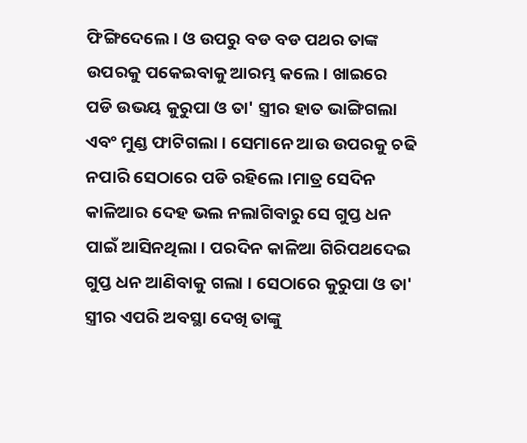ଫିଙ୍ଗିଦେଲେ। ଓ ଉପରୁ ବଡ ବଡ ପଥର ତାଙ୍କ ଉପରକୁ ପକେଇବାକୁ ଆରମ୍ଭ କଲେ। ଖାଇରେ ପଡି ଉଭୟ କୁରୁପା ଓ ତା' ସ୍ତ୍ରୀର ହାତ ଭାଙ୍ଗିଗଲା ଏବଂ ମୁଣ୍ଡ ଫାଟିଗଲା। ସେମାନେ ଆଉ ଉପରକୁ ଚଢି ନପାରି ସେଠାରେ ପଡି ରହିଲେ।ମାତ୍ର ସେଦିନ କାଳିଆର ଦେହ ଭଲ ନଲାଗିବାରୁ ସେ ଗୁପ୍ତ ଧନ ପାଇଁ ଆସିନଥିଲା। ପରଦିନ କାଳିଆ ଗିରିପଥଦେଇ ଗୁପ୍ତ ଧନ ଆଣିବାକୁ ଗଲା । ସେଠାରେ କୁରୁପା ଓ ତା' ସ୍ତ୍ରୀର ଏପରି ଅବସ୍ଥା ଦେଖି ତାଙ୍କୁ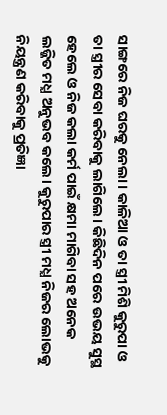ସାଙ୍ଗରେ ନିଜ ଘରକୁ ନେଲା। କାଳିଆ ଓ ତା ସ୍ତ୍ରୀ ମିଶି କୁରୁପା ଓ ତା ସ୍ତ୍ରୀର ସେବା କରିବାକୁ ଲାଗିଲେ। କିଛିଦିନ ପରେ ଉଭୟ ସୁସ୍ଥ ହେଲେ ଓ ନିଜ କଲା କର୍ମ ପାଇଁ କ୍ଷମା ମାଗିବା ସହ ଅନେକ ଲଜ୍ଜିତ ମଧ୍ଯ ଅନୁଭବ କଲେ। କୁରୁପାର ସ୍ତ୍ରୀ ମଧ୍ଯ ନିଜର ଲୋଭକୁ ନିୟନ୍ତ୍ରଣ କରିବାକୁ ପ୍ରତିଜ୍ଞା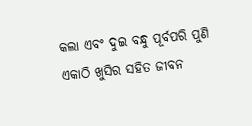କଲା ଏବଂ ଦୁଇ ବନ୍ଧୁ ପୂର୍ବପରି ପୁଣି ଏକାଠି ଖୁସିର ସହିତ ଜୀବନ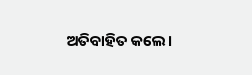ଅତିବାହିତ କଲେ।